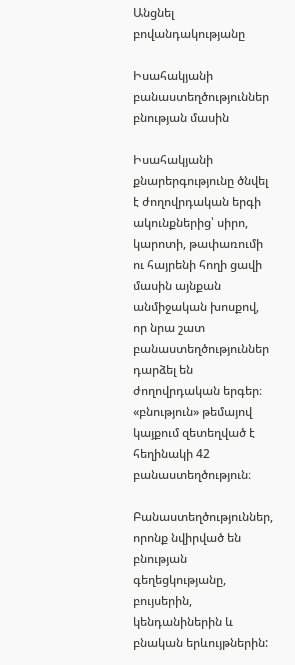Անցնել բովանդակությանը

Իսահակյանի բանաստեղծություններ բնության մասին

Իսահակյանի քնարերգությունը ծնվել է ժողովրդական երգի ակունքներից՝ սիրո, կարոտի, թափառումի ու հայրենի հողի ցավի մասին այնքան անմիջական խոսքով, որ նրա շատ բանաստեղծություններ դարձել են ժողովրդական երգեր։ «բնություն» թեմայով կայքում զետեղված է հեղինակի 42 բանաստեղծություն։

Բանաստեղծություններ, որոնք նվիրված են բնության գեղեցկությանը, բույսերին, կենդանիներին և բնական երևույթներին: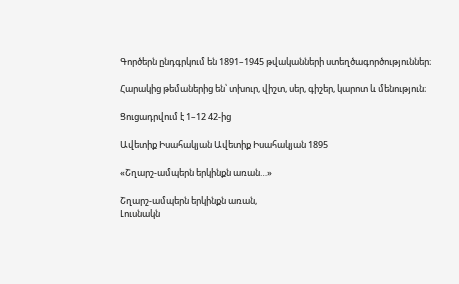Գործերն ընդգրկում են 1891–1945 թվականների ստեղծագործություններ։

Հարակից թեմաներից են՝ տխուր, վիշտ, սեր, գիշեր, կարոտ և մենություն։

Ցուցադրվում է 1–12 42-ից

Ավետիք Իսահակյան Ավետիք Իսահակյան 1895

«Շղարշ-ամպերն երկինքն առան…»

Շղարշ-ամպերն երկինքն առան,
Լուսնակն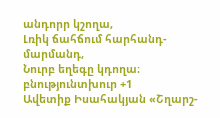անդորր կշողա,
Լռիկ ճահճում հարհանդ-մարմանդ,
Նուրբ եղեգը կդողա։
բնությունտխուր +1
Ավետիք Իսահակյան «Շղարշ-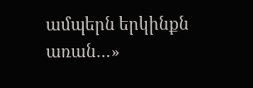ամպերն երկինքն առան…»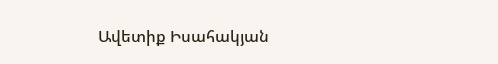Ավետիք Իսահակյան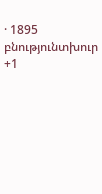· 1895 բնությունտխուր +1